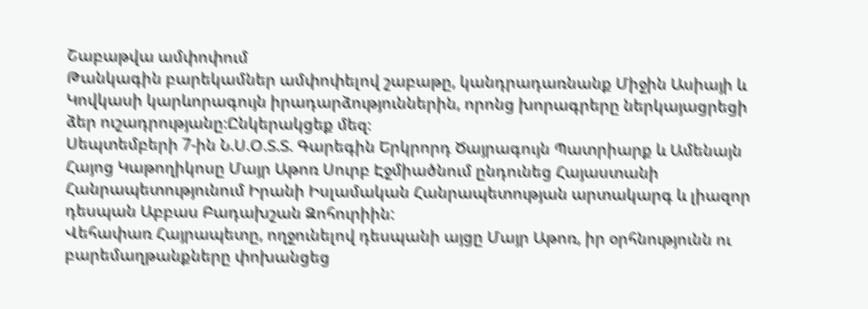Շաբաթվա ամփոփում
Թանկագին բարեկամներ ամփոփելով շաբաթը, կանդրադառնանք Միջին Ասիայի և Կովկասի կարևորագույն իրադարձություններին, որոնց խորագրերը ներկայացրեցի ձեր ուշադրությանը։Ընկերակցեք մեզ։
Սեպտեմբերի 7-ին Ն.Ս.Օ.Տ.Տ. Գարեգին Երկրորդ Ծայրագույն Պատրիարք և Ամենայն Հայոց Կաթողիկոսը Մայր Աթոռ Սուրբ Էջմիածնում ընդունեց Հայաստանի Հանրապետությունում Իրանի Իսլամական Հանրապետության արտակարգ և լիազոր դեսպան Աբբաս Բադախշան Զոհուրիին:
Վեհափառ Հայրապետը, ողջունելով դեսպանի այցը Մայր Աթոռ, իր օրհնությունն ու բարեմաղթանքները փոխանցեց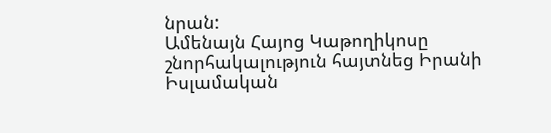նրան:
Ամենայն Հայոց Կաթողիկոսը շնորհակալություն հայտնեց Իրանի Իսլամական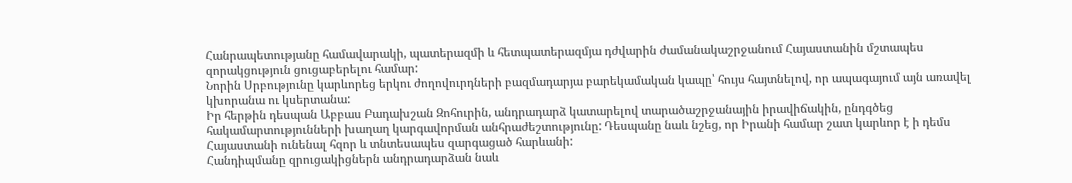Հանրապետությանը համավարակի, պատերազմի և հետպատերազմյա դժվարին ժամանակաշրջանում Հայաստանին մշտապես զորակցություն ցուցաբերելու համար:
Նորին Սրբությունը կարևորեց երկու ժողովուրդների բազմադարյա բարեկամական կապը՝ հույս հայտնելով, որ ապագայում այն առավել կխորանա ու կսերտանա:
Իր հերթին դեսպան Աբբաս Բադախշան Զոհուրին, անդրադարձ կատարելով տարածաշրջանային իրավիճակին, ընդգծեց հակամարտությունների խաղաղ կարգավորման անհրաժեշտությունը: Դեսպանը նաև նշեց, որ Իրանի համար շատ կարևոր է ի դեմս Հայաստանի ունենալ հզոր և տնտեսապես զարգացած հարևանի:
Հանդիպմանը զրուցակիցներն անդրադարձան նաև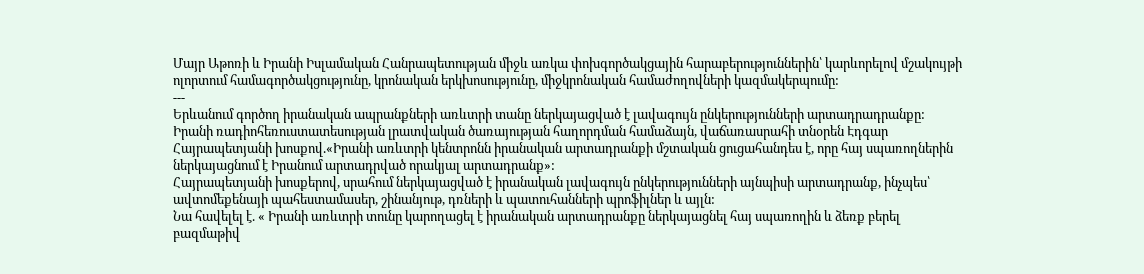Մայր Աթոռի և Իրանի Իսլամական Հանրապետության միջև առկա փոխգործակցային հարաբերություններին՝ կարևորելով մշակույթի ոլորտում համագործակցությունը, կրոնական երկխոսությունը, միջկրոնական համաժողովների կազմակերպումը:
---
Երևանում գործող իրանական ապրանքների առևտրի տանը ներկայացված է լավագույն ընկերությունների արտադրադրանքը:
Իրանի ռադիոհեռուստատեսության լրատվական ծառայության հաղորդման համաձայն, վաճառասրահի տնօրեն Էդգար Հայրապետյանի խոսքով.«Իրանի առևտրի կենտրոնն իրանական արտադրանքի մշտական ցուցահանդես է, որը հայ սպառողներին ներկայացնում է Իրանում արտադրված որակյալ արտադրանք»:
Հայրապետյանի խոսքերով, սրահում ներկայացված է իրանական լավագույն ընկերությունների այնպիսի արտադրանք, ինչպես՝ ավտոմեքենայի պահեստամասեր, շինանյութ, դռների և պատուհանների պրոֆիլներ և այլն:
Նա հավելել է. « Իրանի առևտրի տունը կարողացել է իրանական արտադրանքը ներկայացնել հայ սպառողին և ձեռք բերել բազմաթիվ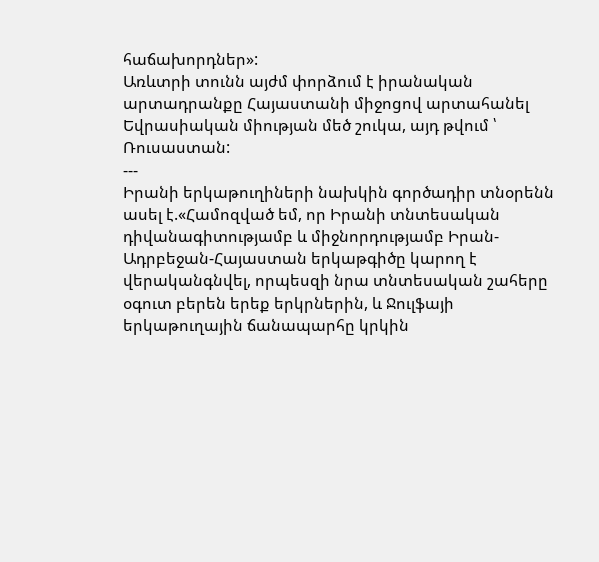հաճախորդներ»:
Առևտրի տունն այժմ փորձում է իրանական արտադրանքը Հայաստանի միջոցով արտահանել Եվրասիական միության մեծ շուկա, այդ թվում ՝ Ռուսաստան:
---
Իրանի երկաթուղիների նախկին գործադիր տնօրենն ասել է.«Համոզված եմ, որ Իրանի տնտեսական դիվանագիտությամբ և միջնորդությամբ Իրան-Ադրբեջան-Հայաստան երկաթգիծը կարող է վերականգնվել, որպեսզի նրա տնտեսական շահերը օգուտ բերեն երեք երկրներին, և Ջուլֆայի երկաթուղային ճանապարհը կրկին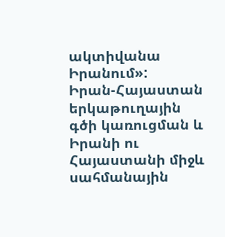ակտիվանա Իրանում»:
Իրան-Հայաստան երկաթուղային գծի կառուցման և Իրանի ու Հայաստանի միջև սահմանային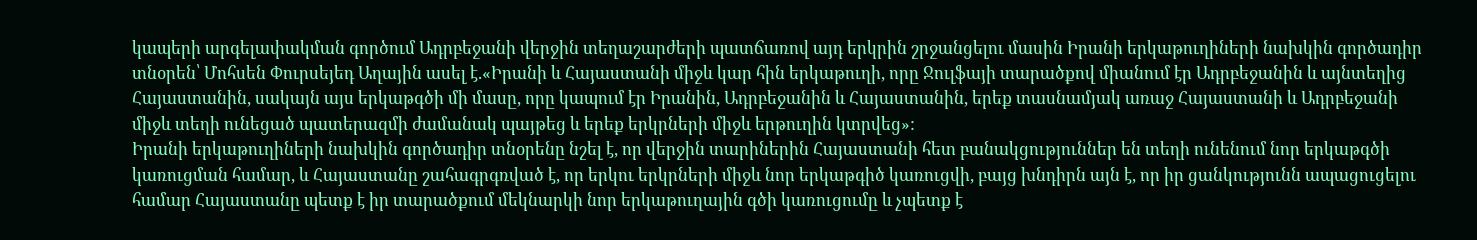կապերի արգելափակման գործում Ադրբեջանի վերջին տեղաշարժերի պատճառով այդ երկրին շրջանցելու մասին Իրանի երկաթուղիների նախկին գործադիր տնօրեն՝ Մոհսեն Փուրսեյեդ Աղային ասել է.«Իրանի և Հայաստանի միջև կար հին երկաթուղի, որը Ջուլֆայի տարածքով միանում էր Ադրբեջանին և այնտեղից Հայաստանին, սակայն այս երկաթգծի մի մասը, որը կապում էր Իրանին, Ադրբեջանին և Հայաստանին, երեք տասնամյակ առաջ Հայաստանի և Ադրբեջանի միջև տեղի ունեցած պատերազմի ժամանակ պայթեց և երեք երկրների միջև երթուղին կտրվեց»:
Իրանի երկաթուղիների նախկին գործադիր տնօրենը նշել է, որ վերջին տարիներին Հայաստանի հետ բանակցություններ են տեղի ունենում նոր երկաթգծի կառուցման համար, և Հայաստանը շահագրգռված է, որ երկու երկրների միջև նոր երկաթգիծ կառուցվի, բայց խնդիրն այն է, որ իր ցանկությունն ապացուցելու համար Հայաստանը պետք է իր տարածքում մեկնարկի նոր երկաթուղային գծի կառուցումը և չպետք է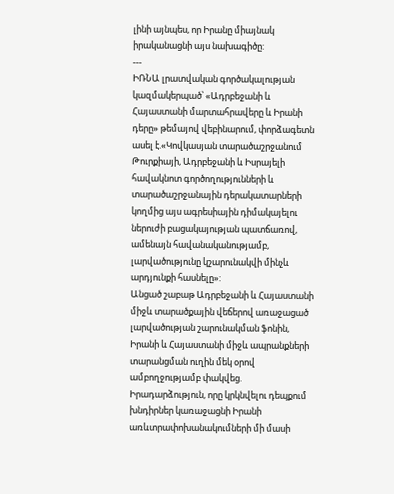լինի այնպես, որ Իրանը միայնակ իրականացնի այս նախագիծը:
---
ԻՌՆԱ լրատվական գործակալության կազմակերպած՝ «Ադրբեջանի և Հայաստանի մարտահրավերը և Իրանի դերը» թեմայով վեբինարում, փորձագետն ասել է.«Կովկասյան տարածաշրջանում Թուրքիայի, Ադրբեջանի և Իսրայելի հավակնոտ գործողությունների և տարածաշրջանային դերակատարների կողմից այս ագրեսիային դիմակայելու ներուժի բացակայության պատճառով, ամենայն հավանականությամբ, լարվածությունը կշարունակվի մինչև արդյունքի հասնելը»:
Անցած շաբաթ Ադրբեջանի և Հայաստանի միջև տարածքային վեճերով առաջացած լարվածության շարունակման ֆոնին, Իրանի և Հայաստանի միջև ապրանքների տարանցման ուղին մեկ օրով ամբողջությամբ փակվեց. Իրադարձություն, որը կրկնվելու դեպքում խնդիրներ կառաջացնի Իրանի առևտրափոխանակումների մի մասի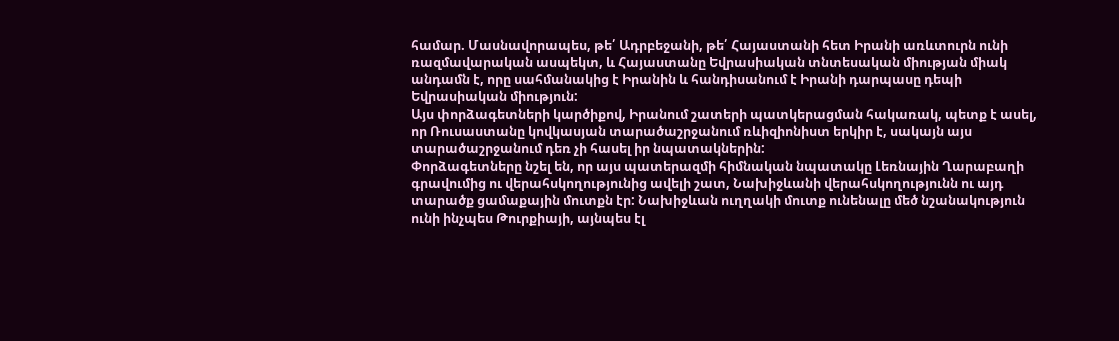համար. Մասնավորապես, թե՛ Ադրբեջանի, թե՛ Հայաստանի հետ Իրանի առևտուրն ունի ռազմավարական ասպեկտ, և Հայաստանը Եվրասիական տնտեսական միության միակ անդամն է, որը սահմանակից է Իրանին և հանդիսանում է Իրանի դարպասը դեպի Եվրասիական միություն:
Այս փորձագետների կարծիքով, Իրանում շատերի պատկերացման հակառակ, պետք է ասել, որ Ռուսաստանը կովկասյան տարածաշրջանում ռևիզիոնիստ երկիր է, սակայն այս տարածաշրջանում դեռ չի հասել իր նպատակներին:
Փորձագետները նշել են, որ այս պատերազմի հիմնական նպատակը Լեռնային Ղարաբաղի գրավումից ու վերահսկողությունից ավելի շատ, Նախիջևանի վերահսկողությունն ու այդ տարածք ցամաքային մուտքն էր: Նախիջևան ուղղակի մուտք ունենալը մեծ նշանակություն ունի ինչպես Թուրքիայի, այնպես էլ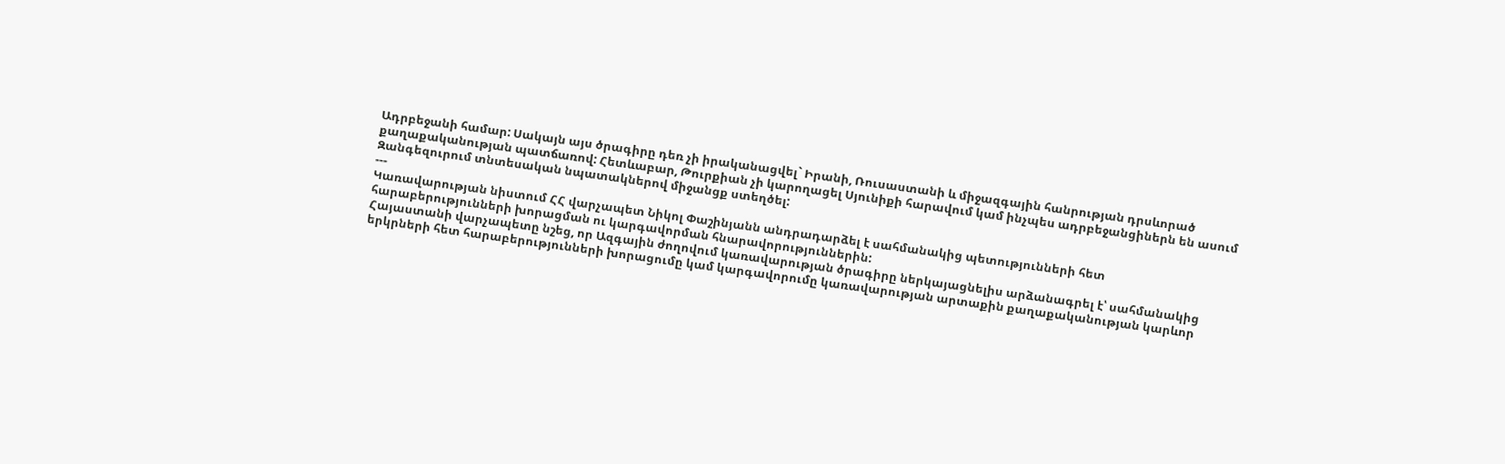Ադրբեջանի համար: Սակայն այս ծրագիրը դեռ չի իրականացվել` Իրանի, Ռուսաստանի և միջազգային հանրության դրսևորած քաղաքականության պատճառով: Հետևաբար, Թուրքիան չի կարողացել Սյունիքի հարավում կամ ինչպես ադրբեջանցիներն են ասում Զանգեզուրում տնտեսական նպատակներով միջանցք ստեղծել:
---
Կառավարության նիստում ՀՀ վարչապետ Նիկոլ Փաշինյանն անդրադարձել է սահմանակից պետությունների հետ հարաբերությունների խորացման ու կարգավորման հնարավորություններին:
Հայաստանի վարչապետը նշեց, որ Ազգային ժողովում կառավարության ծրագիրը ներկայացնելիս արձանագրել է՝ սահմանակից երկրների հետ հարաբերությունների խորացումը կամ կարգավորումը կառավարության արտաքին քաղաքականության կարևոր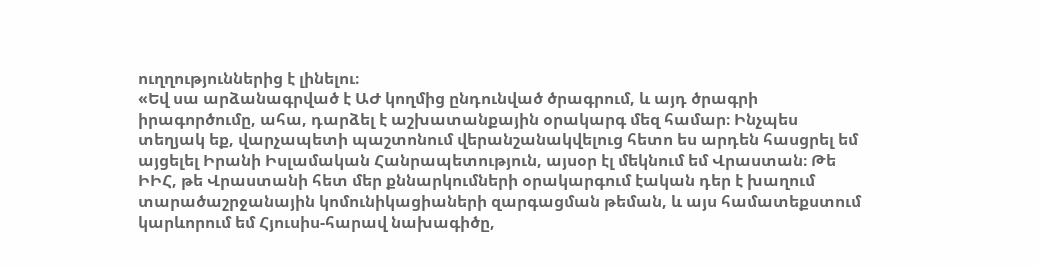ուղղություններից է լինելու։
«Եվ սա արձանագրված է ԱԺ կողմից ընդունված ծրագրում, և այդ ծրագրի իրագործումը, ահա, դարձել է աշխատանքային օրակարգ մեզ համար։ Ինչպես տեղյակ եք, վարչապետի պաշտոնում վերանշանակվելուց հետո ես արդեն հասցրել եմ այցելել Իրանի Իսլամական Հանրապետություն, այսօր էլ մեկնում եմ Վրաստան։ Թե ԻԻՀ, թե Վրաստանի հետ մեր քննարկումների օրակարգում էական դեր է խաղում տարածաշրջանային կոմունիկացիաների զարգացման թեման, և այս համատեքստում կարևորում եմ Հյուսիս-հարավ նախագիծը,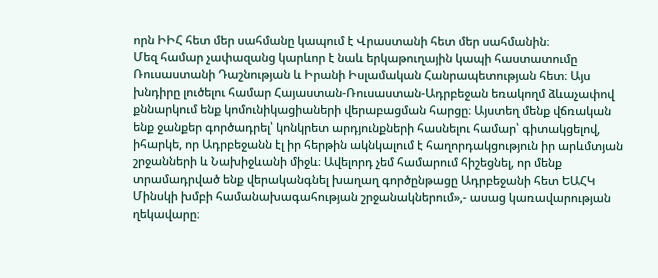որն ԻԻՀ հետ մեր սահմանը կապում է Վրաստանի հետ մեր սահմանին։
Մեզ համար չափազանց կարևոր է նաև երկաթուղային կապի հաստատումը Ռուսաստանի Դաշնության և Իրանի Իսլամական Հանրապետության հետ։ Այս խնդիրը լուծելու համար Հայաստան-Ռուսաստան-Ադրբեջան եռակողմ ձևաչափով քննարկում ենք կոմունիկացիաների վերաբացման հարցը։ Այստեղ մենք վճռական ենք ջանքեր գործադրել՝ կոնկրետ արդյունքների հասնելու համար՝ գիտակցելով, իհարկե, որ Ադրբեջանն էլ իր հերթին ակնկալում է հաղորդակցություն իր արևմտյան շրջանների և Նախիջևանի միջև։ Ավելորդ չեմ համարում հիշեցնել, որ մենք տրամադրված ենք վերականգնել խաղաղ գործընթացը Ադրբեջանի հետ ԵԱՀԿ Մինսկի խմբի համանախագահության շրջանակներում»,- ասաց կառավարության ղեկավարը։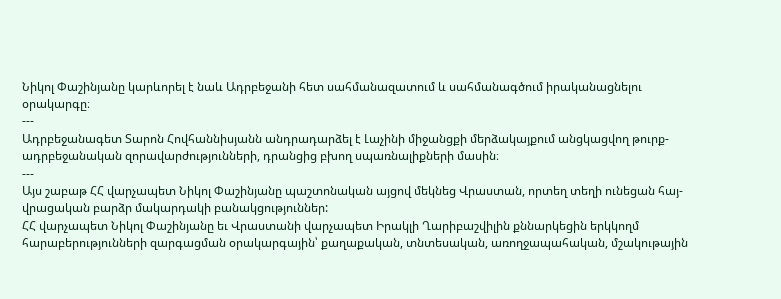Նիկոլ Փաշինյանը կարևորել է նաև Ադրբեջանի հետ սահմանազատում և սահմանագծում իրականացնելու օրակարգը։
---
Ադրբեջանագետ Տարոն Հովհաննիսյանն անդրադարձել է Լաչինի միջանցքի մերձակայքում անցկացվող թուրք-ադրբեջանական զորավարժությունների, դրանցից բխող սպառնալիքների մասին։
---
Այս շաբաթ ՀՀ վարչապետ Նիկոլ Փաշինյանը պաշտոնական այցով մեկնեց Վրաստան, որտեղ տեղի ունեցան հայ-վրացական բարձր մակարդակի բանակցություններ:
ՀՀ վարչապետ Նիկոլ Փաշինյանը եւ Վրաստանի վարչապետ Իրակլի Ղարիբաշվիլին քննարկեցին երկկողմ հարաբերությունների զարգացման օրակարգային՝ քաղաքական, տնտեսական, առողջապահական, մշակութային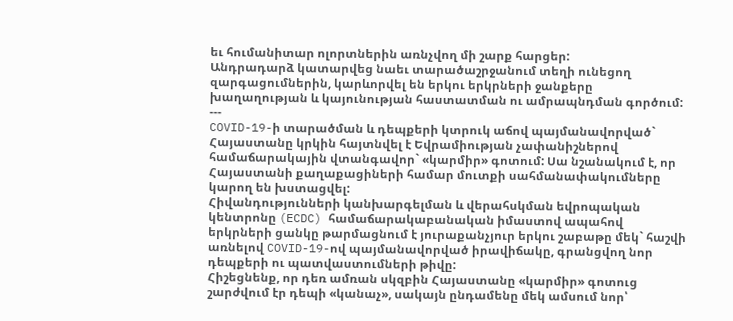եւ հումանիտար ոլորտներին առնչվող մի շարք հարցեր:
Անդրադարձ կատարվեց նաեւ տարածաշրջանում տեղի ունեցող զարգացումներին, կարևորվել են երկու երկրների ջանքերը խաղաղության և կայունության հաստատման ու ամրապնդման գործում:
---
COVID-19-ի տարածման և դեպքերի կտրուկ աճով պայմանավորված` Հայաստանը կրկին հայտնվել է Եվրամիության չափանիշներով համաճարակային վտանգավոր` «կարմիր» գոտում: Սա նշանակում է, որ Հայաստանի քաղաքացիների համար մուտքի սահմանափակումները կարող են խստացվել:
Հիվանդությունների կանխարգելման և վերահսկման եվրոպական կենտրոնը (ECDC) համաճարակաբանական իմաստով ապահով երկրների ցանկը թարմացնում է յուրաքանչյուր երկու շաբաթը մեկ` հաշվի առնելով COVID-19-ով պայմանավորված իրավիճակը, գրանցվող նոր դեպքերի ու պատվաստումների թիվը:
Հիշեցնենք, որ դեռ ամռան սկզբին Հայաստանը «կարմիր» գոտուց շարժվում էր դեպի «կանաչ», սակայն ընդամենը մեկ ամսում նոր՝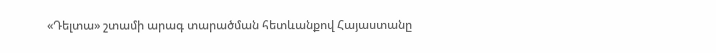«Դելտա» շտամի արագ տարածման հետևանքով Հայաստանը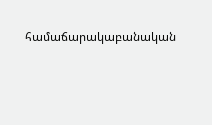համաճարակաբանական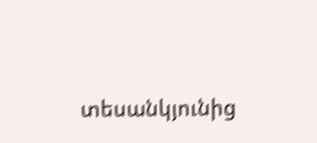տեսանկյունից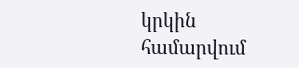կրկին համարվում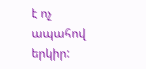է ոչ ապահով երկիր: